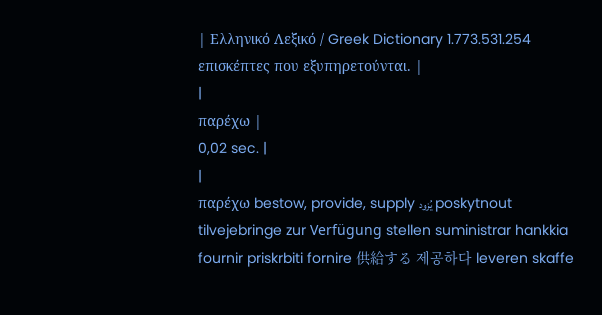| Ελληνικό Λεξικό / Greek Dictionary 1.773.531.254 επισκέπτες που εξυπηρετούνται. |
|
παρέχω |
0,02 sec. |
|
παρέχω bestow, provide, supply يُزود poskytnout tilvejebringe zur Verfügung stellen suministrar hankkia fournir priskrbiti fornire 供給する 제공하다 leveren skaffe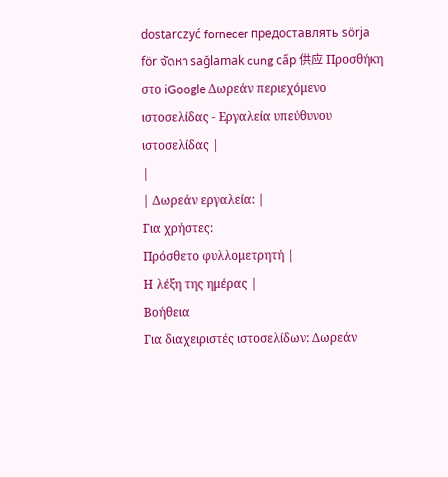dostarczyć fornecer предоставлять sörja för จัดหา sağlamak cung cấp 供应 Προσθήκη στο iGoogle Δωρεάν περιεχόμενο ιστοσελίδας - Εργαλεία υπεύθυνου ιστοσελίδας |
|
| Δωρεάν εργαλεία: |
Για χρήστες:
Πρόσθετο φυλλομετρητή |
Η λέξη της ημέρας |
Βοήθεια
Για διαχειριστές ιστοσελίδων: Δωρεάν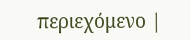περιεχόμενο |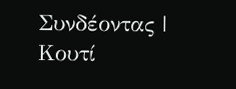Συνδέοντας | Κουτί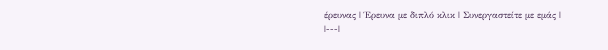έρευνας | Έρευνα με διπλό κλικ | Συνεργαστείτε με εμάς |
|---|